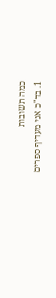כמה תשובות
1. בד"כ אני מעדיף ספרים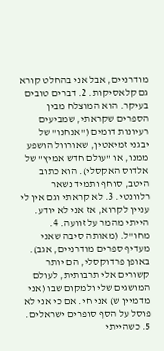מודרניים, אבל אני בהחלט קורא גם קלאסיקות. 2. דברים טובים בעיקר. הוא המוצלח מבין הספרים שקראתי, שמביעים רעיונות דומים ("אנחנו" של יבגני זמיאטין, שאורוול הושפע ממנו, או "עולם חדש אמיץ" של אלדוס האקסלי). הוא כתוב היטב, סוחף ותמיד נשאר רלוונטי. 3. לא קראתי וגם אין לי עניין לקרוא, אז אני לא יודע. הייתי מהמר על זוועה. 4. מחו"ל. (מאותה סיבה שאני מעדיף ספרים מודרניים, אגב). באופן פרדוקסלי, הם יותר קשורים אלי תרבותית, לעולם המושגים שלי ולמקום שבו (אני מדמיין ש) אני חי. אם כי אני לא פוסל על הסף סופרים ישראלים. 5. כשהייתי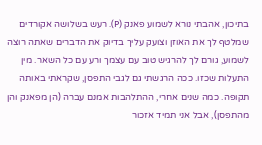בתיכון, אהבתי נורא לשמוע פאנק (P). רעש בשלושה אקורדים שמלטף לך את האוזן וצועק עליך בדיוק את הדברים שאתה רוצה לשמוע, גורם לך להרגיש טוב עם עצמך ורע עם כל השאר. מין התעלות שכזו. ככה הרגשתי גם לגבי התפסן, שקראתי באותה תקופה. כמה שנים אחרי, ההתלהבות אמנם עברה (הן מפאנק והן מהתפסן), אבל אני תמיד אזכור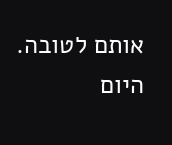אותם לטובה. היום